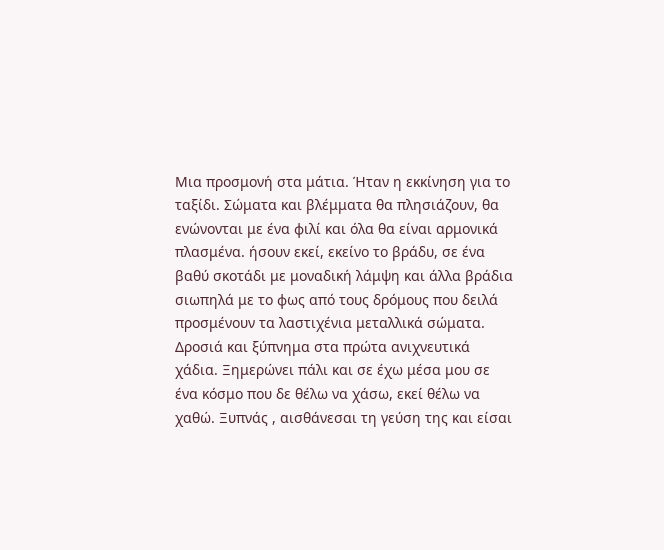Μια προσμονή στα μάτια. Ήταν η εκκίνηση για το ταξίδι. Σώματα και βλέμματα θα πλησιάζουν, θα ενώνονται με ένα φιλί και όλα θα είναι αρμονικά πλασμένα. ήσουν εκεί, εκείνο το βράδυ, σε ένα βαθύ σκοτάδι με μοναδική λάμψη και άλλα βράδια σιωπηλά με το φως από τους δρόμους που δειλά προσμένουν τα λαστιχένια μεταλλικά σώματα. Δροσιά και ξύπνημα στα πρώτα ανιχνευτικά χάδια. Ξημερώνει πάλι και σε έχω μέσα μου σε ένα κόσμο που δε θέλω να χάσω, εκεί θέλω να χαθώ. Ξυπνάς , αισθάνεσαι τη γεύση της και είσαι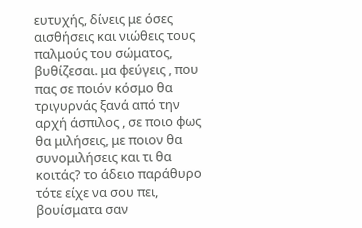ευτυχής, δίνεις με όσες αισθήσεις και νιώθεις τους παλμούς του σώματος, βυθίζεσαι. μα φεύγεις , που πας σε ποιόν κόσμο θα τριγυρνάς ξανά από την αρχή άσπιλος , σε ποιο φως θα μιλήσεις, με ποιον θα συνομιλήσεις και τι θα κοιτάς? το άδειο παράθυρο τότε είχε να σου πει, βουίσματα σαν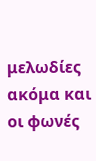μελωδίες ακόμα και οι φωνές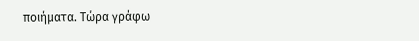ποιήματα. Τώρα γράφω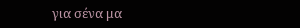για σένα μα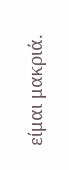είμαι μακριά.